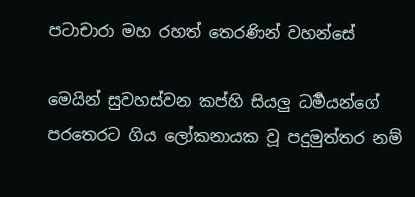පටාචාරා මහ රහත් තෙරණින් වහන්සේ

මෙයින් සුවහස්වන කප්හි සියලු ධර්‍මයන්ගේ පරතෙරට ගිය ලෝකනායක වූ පදුමුත්තර නම්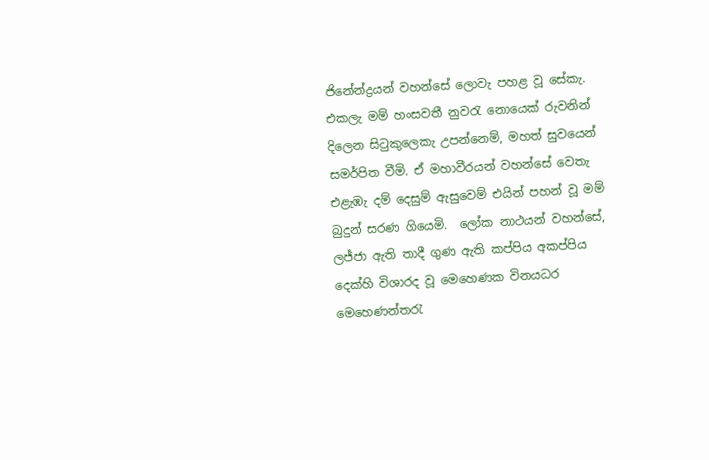ජිනේන්ද්‍රයන් වහන්සේ ලොවැ පහළ වූ සේකැ. එකලැ මම් හංසවතී නුවරැ නොයෙක් රුවනින් දිලෙන සිටුකුලෙකැ උපන්නෙම්, මහත් සුවයෙන් සමර්පිත වීමි. ඒ මහාවීරයන් වහන්සේ වෙතැ එළැඹැ දම් දෙසුම් ඇසුවෙම් එයින් පහන් වූ මම් බුදුන් සරණ ගියෙමි.  ලෝක නාථයන් වහන්සේ, ලජ්ජා ඇති තාදී ගුණ ඇති කප්පිය අකප්පිය දෙක්හි විශාරද වූ මෙහෙණක විනයධර මෙහෙණන්තරැ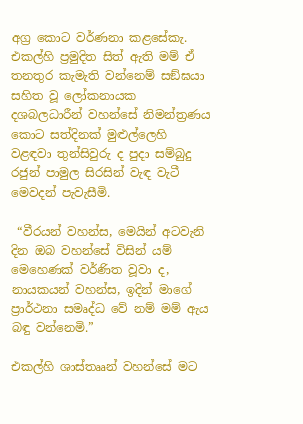අග්‍ර කොට වර්ණනා කළසේකැ. එකල්හි ප්‍රමුදිත සිත් ඇති මම් ඒ තනතුර කැමැති වන්නෙම් සඞ්ඝයා සහිත වූ ලෝකනායක දශබලධාරීන් වහන්සේ නිමන්ත්‍රණය කොට සත්දිනක් මුළුල්ලෙහි වළඳවා තුන්සිවුරු ද පුදා සම්බුදු රජුන් පාමුල සිරසින් වැඳ වැටී මෙවදන් පැවැසීමි.

 “වීරයන් වහන්ස, මෙයින් අටවැනි දින ඔබ වහන්සේ විසින් යම් මෙහෙණක් වර්ණිත වූවා ද, නායකයන් වහන්ස, ඉදින් මාගේ ප්‍රාර්ථනා සමෘද්ධ වේ නම් මම් ඇය බඳු වන්නෙමි.”

එකල්හි ශාස්තෲන් වහන්සේ මට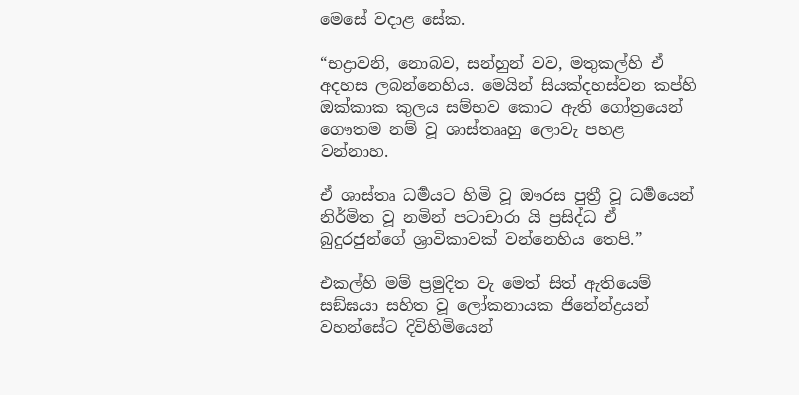මෙසේ වදාළ සේක.

“භද්‍රාවනි, නොබව, සන්හුන් වව, මතුකල්හි ඒ අදහස ලබන්නෙහිය. මෙයින් සියක්දහස්වන කප්හි ඔක්කාක කුලය සම්භව කොට ඇති ගෝත්‍රයෙන් ගෞතම නම් වූ ශාස්තෲහු ලොවැ පහළ වන්නාහ.

ඒ ශාස්තෘ ධර්‍මයට හිමි වූ ඖරස පුත්‍රී වූ ධර්‍මයෙන් නිර්මිත වූ නමින් පටාචාරා යි ප්‍රසිද්ධ ඒ බුදුරජුන්ගේ ශ්‍රාවිකාවක් වන්නෙහිය තෙපි.”

එකල්හි මම් ප්‍රමුදිත වැ මෙත් සිත් ඇතියෙම් සඞ්ඝයා සහිත වූ ලෝකනායක ජිනේන්ද්‍රයන් වහන්සේට දිවිහිමියෙන්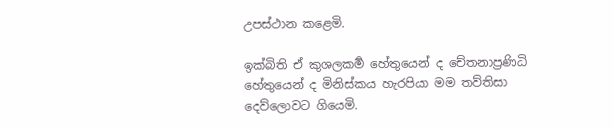උපස්ථාන කළෙමි.

ඉක්බිති ඒ කුශලකර්‍ම හේතුයෙන් ද චේතනාප්‍රණිධි හේතුයෙන් ද මිනිස්කය හැරපියා මම තව්තිසා දෙව්ලොවට ගියෙමි.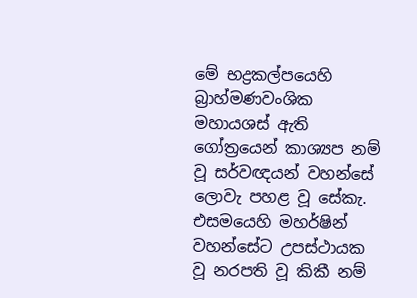මේ භද්‍රකල්පයෙහි බ්‍රාහ්මණවංශික මහායශස් ඇති ගෝත්‍රයෙන් කාශ්‍යප නම් වූ සර්වඥයන් වහන්සේ ලොවැ පහළ වූ සේකැ. එසමයෙහි මහර්ෂින් වහන්සේට උපස්ථායක වූ නරපති වූ කිකී නම්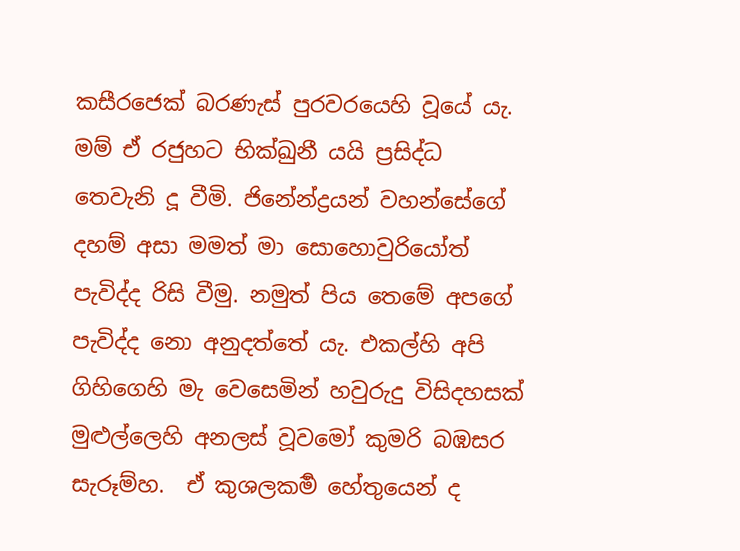කසීරජෙක් බරණැස් පුරවරයෙහි වූයේ යැ. මම් ඒ රජුහට භික්‍ඛුනී යයි ප්‍රසිද්ධ තෙවැනි දූ වීමි. ජිනේන්ද්‍රයන් වහන්සේගේ දහම් අසා මමත් මා සොහොවුරියෝත් පැවිද්ද රිසි වීමු. නමුත් පිය තෙමේ අපගේ පැවිද්ද නො අනුදත්තේ යැ. එකල්හි අපි ගිහිගෙහි මැ වෙසෙමින් හවුරුදු විසිදහසක් මුළුල්ලෙහි අනලස් වූවමෝ කුමරි බඹසර සැරූම්හ.  ඒ කුශලකර්‍ම හේතුයෙන් ද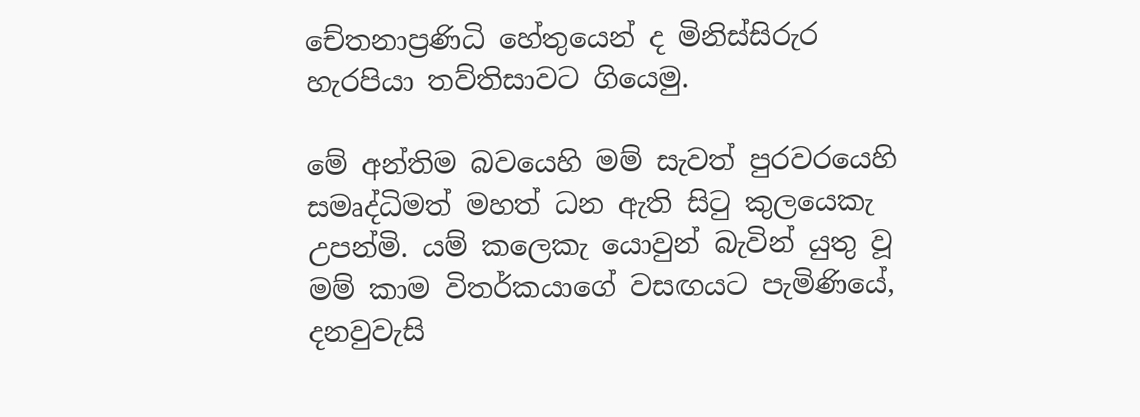චේතනාප්‍රණිධි හේතුයෙන් ද මිනිස්සිරුර හැරපියා තව්තිසාවට ගියෙමු.

මේ අන්තිම බවයෙහි මම් සැවත් පුරව‍රයෙහි සමෘද්ධිමත් මහත් ධන ඇති සිටු කුලයෙකැ උපන්මි. යම් කලෙකැ යොවුන් බැවින් යුතු වූ මම් කාම විතර්කයාගේ වසඟයට පැමිණියේ, දනවුවැසි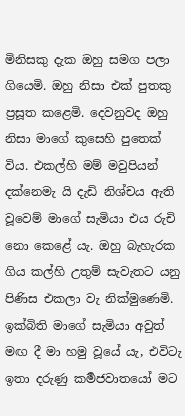මිනිසකු දැක ඔහු සමග පලා ගියෙමි. ඔහු නිසා එක් පුතකු ප්‍රසූත කළෙමි. දෙවනුවද ඔහු නිසා මාගේ කුසෙහි පුතෙක් විය. එකල්හි මම් මවුපියන් දක්නෙමැ යි දැඩි නිශ්චය ඇති වූවෙම් මාගේ සැමියා එය රුචි නො කෙළේ යැ. ඔහු බැහැරක ගිය කල්හි උතුම් සැවැතට යනු පිණිස එකලා වැ නික්මුණෙමි. ඉක්බිති මාගේ සැමියා අවුත් මඟ දී මා හමු වූයේ යැ, එවිටැ ඉතා දරුණු කර්‍මජවාතයෝ මට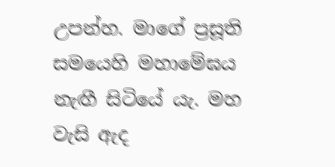උපන්හ. මාගේ ප්‍රසූති සමයෙහි මහාමේඝය නැඟී සිටියේ යැ. මහ වැසි ඇද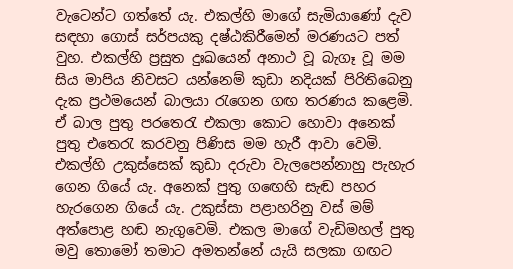වැටෙන්ට ගත්තේ යැ. එකල්හි මාගේ සැමියාණෝ දැව සඳහා ගොස් සර්පයකු දෂ්ඨකිරීමෙන් මරණයට පත් වුහ. එකල්හි ප්‍රසුත දුඃඛයෙන් අනාථ වූ බැගෑ වූ මම සිය මාපිය නිවසට යන්නෙම් කුඩා නදියක් පිරිතිබෙනු දැක ප්‍රථමයෙන් බාලයා රැගෙන ගඟ තරණය කළෙමි. ඒ බාල පුතු පරතෙරැ එකලා කොට හොවා අනෙක් පුතු එතෙරැ කරවනු පිණිස මම හැරී ආවා වෙමි. එකල්හි උකුස්සෙක් කුඩා දරුවා වැලපෙන්නාහු පැහැර ගෙන ගියේ යැ. අනෙක් පුතු ගඟෙහි සැඬ පහර හැරගෙන ගියේ යැ. උකුස්සා පළාහරිනු වස් මම් අත්පොළ හඬ නැගුවෙමි. එකල මාගේ වැඩිමහල් පුතු මවු තොමෝ තමාට අමතන්නේ යැයි සලකා ගඟට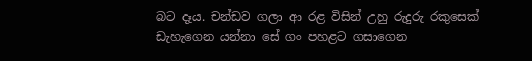බට දෑය. චන්ඩව ගලා ආ රළ විසින් උහු රුදුරු රකුසෙක් ඩැහැගෙන යන්නා සේ ගං පහළට ගසාගෙන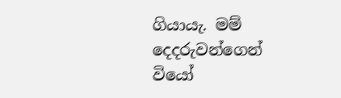ගියායැ. මම් දෙදරුවන්ගෙන් වියෝ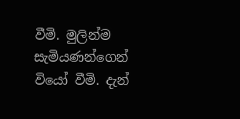වීමි. මුලින්ම සැමියණන්ගෙන් වියෝ වීමි. දැන්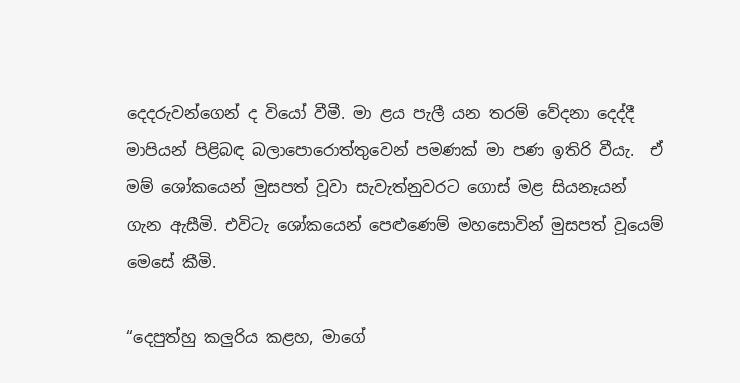දෙදරුවන්ගෙන් ද වියෝ වීමී. මා ළය පැලී යන තරම් වේදනා දෙද්දී මාපියන් පිළිබඳ බලාපොරොත්තුවෙන් පමණක් මා පණ ඉතිරි වීයැ.  ඒ මම් ශෝකයෙන් මුසපත් වූවා සැවැත්නුවරට ගොස් මළ සියනෑයන් ගැන ඇසීමි. එවිටැ ශෝකයෙන් පෙළුණෙම් මහසොවින් මුසපත් වූයෙම් මෙසේ කීමි.

“දෙපුත්හු කලුරිය කළහ, මාගේ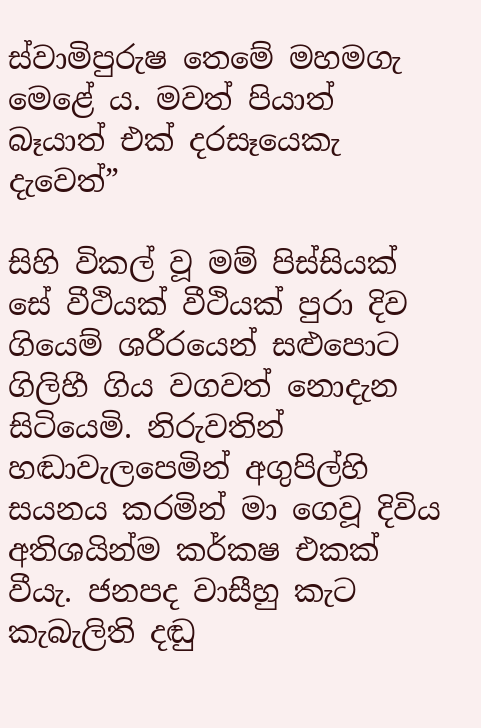ස්වාමිපුරුෂ තෙමේ මහමගැ මෙළේ ය. මවත් පියාත් බෑයාත් එක් දරසෑයෙකැ දැවෙත්”

සිහි විකල් වූ මම් පිස්සියක් සේ වීථියක් වීථියක් පුරා දිව ගියෙම් ශරීරයෙන් සළුපොට ගිලිහී ගිය වගවත් නොදැන සිටියෙමි. නිරුවතින් හඬාවැලපෙමින් අගුපිල්හි සයනය කරමින් මා ගෙවූ දිවිය අතිශයින්ම කර්කෂ එකක් වීයැ. ජනපද වාසීහු කැට කැබැලිති දඬු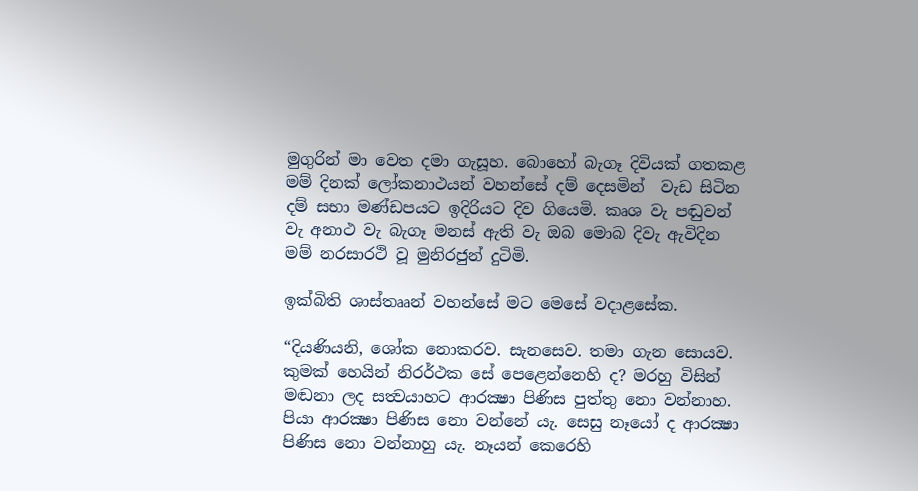මුගුරින් මා වෙත දමා ගැසූහ. බොහෝ බැගෑ දිවියක් ගතකළ මම් දිනක් ලෝකනාථයන් වහන්සේ දම් දෙසමින්  වැඩ සිටින දම් සභා මණ්ඩපයට ඉදිරියට දිව ගියෙමි. කෘශ වැ පඬුවන් වැ අනාථ වැ බැගෑ මනස් ඇති වැ ඔබ මොබ දිවැ ඇවිදින මම් නරසාරථි වූ මුනිරජුන් දුටිමි.

ඉක්බිති ශාස්තෲන් වහන්සේ මට මෙසේ වදාළසේක.

“දියණියනි, ශෝක නොකරව. සැනසෙව. තමා ගැන සොයව. කුමක් හෙයින් නිරර්ථක සේ පෙළෙන්නෙහි ද? මරහු විසින් මඬනා ලද සත්‍වයාහට ආරක්‍ෂා පිණිස පුත්තු නො වන්නාහ. පියා ආරක්‍ෂා පිණිස නො වන්නේ යැ. සෙසු නෑයෝ ද ආරක්‍ෂා පිණිස නො වන්නාහු යැ. නෑයන් කෙරෙහි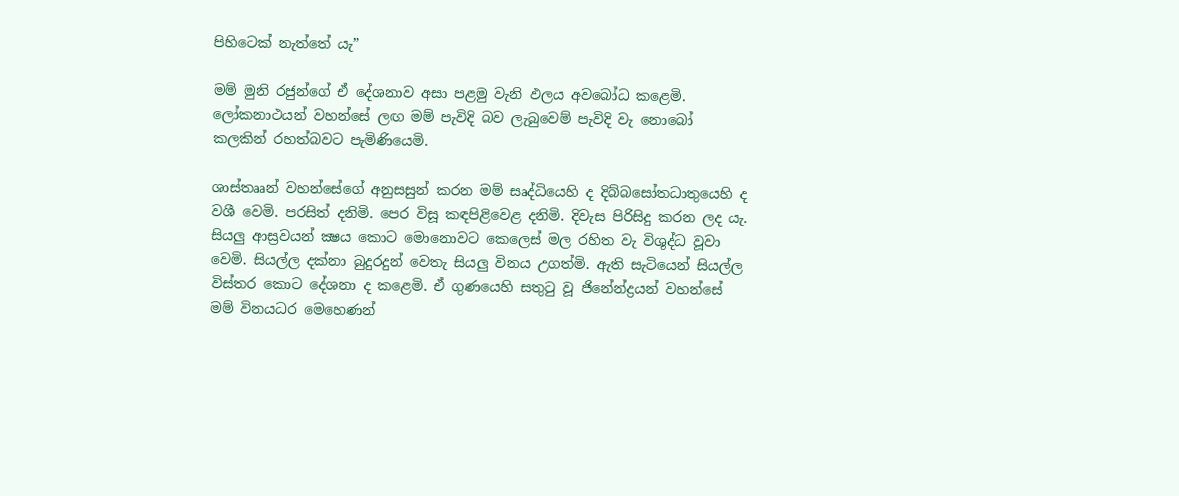පිහිටෙක් නැත්තේ යැ”

මම් මුනි රජුන්ගේ ඒ දේශනාව අසා පළමු වැනි ඵලය අවබෝධ කළෙමි. ලෝකනාථයන් වහන්සේ ලඟ මම් පැවිදි බව ලැබුවෙම් පැවිදි වැ නොබෝ කලකින් රහත්බවට පැමිණියෙමි.

ශාස්තෲන් වහන්සේගේ අනුසසුන් කරන මම් සෘද්ධියෙහි ද දිබ්බසෝතධාතුයෙහි ද වශී වෙමි. පරසිත් දනිමි. පෙර විසූ කඳපිළිවෙළ දනිමි. දිවැස පිරිසිදු කරන ලද යැ. සියලු ආස්‍රවයන් ක්‍ෂය කොට මොනොවට කෙලෙස් මල රහිත වැ විශුද්ධ වූවා වෙමි. සියල්ල දක්නා බුදුරදුන් වෙතැ සියලු විනය උගත්මි. ඇති සැටියෙන් සියල්ල විස්තර කොට දේශනා ද කළෙමි. ඒ ගුණයෙහි සතුටු වූ ජිනේන්ද්‍රයන් වහන්සේ මම් විනයධර මෙහෙණන්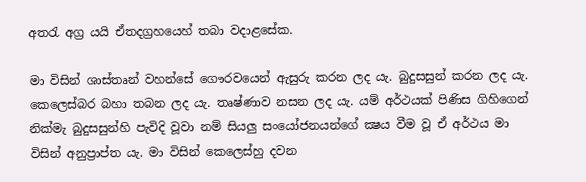අතරැ අග්‍ර යයි ඒතදග්‍රහයෙහ් තබා වදාළසේක.

මා විසින් ශාස්තෘන් වහන්සේ ගෞරවයෙන් ඇසුරු කරන ලද යැ. බුදුසසුන් කරන ලද යැ. කෙලෙස්බර බහා තබන ලද යැ. තෘෂ්ණාව නසන ලද යැ. යම් අර්ථයක් පිණිස ගිහිගෙන් නික්මැ බුදුසසුන්හි පැවිදි වූවා නම් සියලු සංයෝජනයන්ගේ ක්‍ෂය වීම වූ ඒ අර්ථය මා විසින් අනුප්‍රාප්ත යැ. මා විසින් කෙලෙස්හු දවන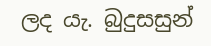ලද යැ. බුදුසසුන්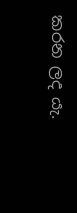කරන ලද යැ.